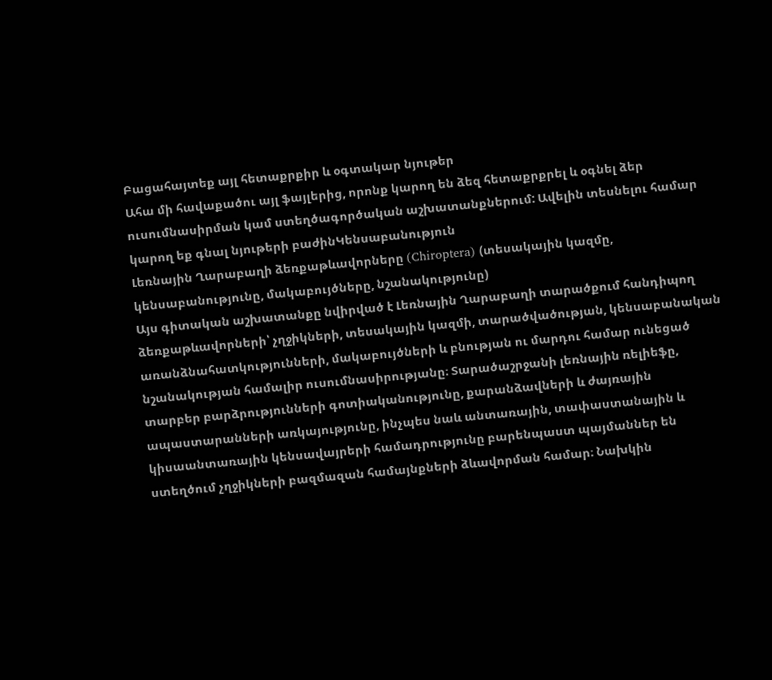Բացահայտեք այլ հետաքրքիր և օգտակար նյութեր
Ահա մի հավաքածու այլ ֆայլերից, որոնք կարող են ձեզ հետաքրքրել և օգնել ձեր ուսումնասիրման կամ ստեղծագործական աշխատանքներում: Ավելին տեսնելու համար կարող եք գնալ նյութերի բաժինԿենսաբանություն
Լեռնային Ղարաբաղի ձեռքաթևավորները (Chiroptera) (տեսակային կազմը, կենսաբանությունը, մակաբույծները, նշանակությունը)
Այս գիտական աշխատանքը նվիրված է Լեռնային Ղարաբաղի տարածքում հանդիպող ձեռքաթևավորների՝ չղջիկների, տեսակային կազմի, տարածվածության, կենսաբանական առանձնահատկությունների, մակաբույծների և բնության ու մարդու համար ունեցած նշանակության համալիր ուսումնասիրությանը։ Տարածաշրջանի լեռնային ռելիեֆը, տարբեր բարձրությունների գոտիականությունը, քարանձավների և ժայռային ապաստարանների առկայությունը, ինչպես նաև անտառային, տափաստանային և կիսաանտառային կենսավայրերի համադրությունը բարենպաստ պայմաններ են ստեղծում չղջիկների բազմազան համայնքների ձևավորման համար։ Նախկին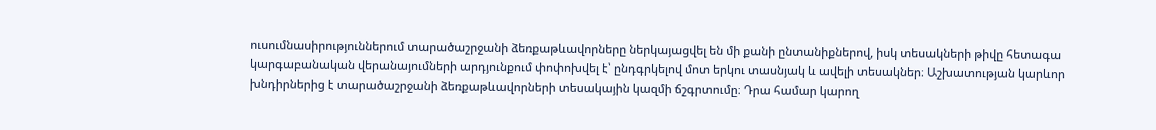ուսումնասիրություններում տարածաշրջանի ձեռքաթևավորները ներկայացվել են մի քանի ընտանիքներով, իսկ տեսակների թիվը հետագա կարգաբանական վերանայումների արդյունքում փոփոխվել է՝ ընդգրկելով մոտ երկու տասնյակ և ավելի տեսակներ։ Աշխատության կարևոր խնդիրներից է տարածաշրջանի ձեռքաթևավորների տեսակային կազմի ճշգրտումը։ Դրա համար կարող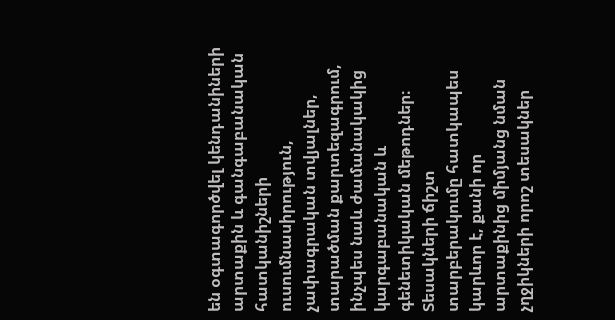են օգտագործվել կենդանիների արտաքին և գանգաբանական հատկանիշների ուսումնասիրություն, չափագրական տվյալներ, տարածման քարտեզագրում, ինչպես նաև ժամանակակից կարգաբանական և գենետիկական մեթոդներ։ Տեսակների ճիշտ տարբերակումը հատկապես կարևոր է, քանի որ արտաքինից միմյանց նման չղջիկների որոշ տեսակներ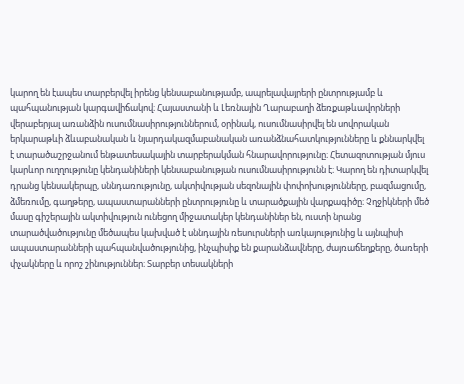կարող են էապես տարբերվել իրենց կենսաբանությամբ, ապրելավայրերի ընտրությամբ և պահպանության կարգավիճակով։ Հայաստանի և Լեռնային Ղարաբաղի ձեռքաթևավորների վերաբերյալ առանձին ուսումնասիրություններում, օրինակ, ուսումնասիրվել են սովորական երկարաթևի ձևաբանական և նյարդակազմաբանական առանձնահատկությունները և քննարկվել է տարածաշրջանում ենթատեսակային տարբերակման հնարավորությունը։ Հետազոտության մյուս կարևոր ուղղությունը կենդանիների կենսաբանության ուսումնասիրությունն է։ Կարող են դիտարկվել դրանց կենսակերպը, սննդառությունը, ակտիվության սեզոնային փոփոխությունները, բազմացումը, ձմեռումը, գաղթերը, ապաստարանների ընտրությունը և տարածքային վարքագիծը։ Չղջիկների մեծ մասը գիշերային ակտիվություն ունեցող միջատակեր կենդանիներ են, ուստի նրանց տարածվածությունը մեծապես կախված է սննդային ռեսուրսների առկայությունից և այնպիսի ապաստարանների պահպանվածությունից, ինչպիսիք են քարանձավները, ժայռաճեղքերը, ծառերի փչակները և որոշ շինություններ։ Տարբեր տեսակների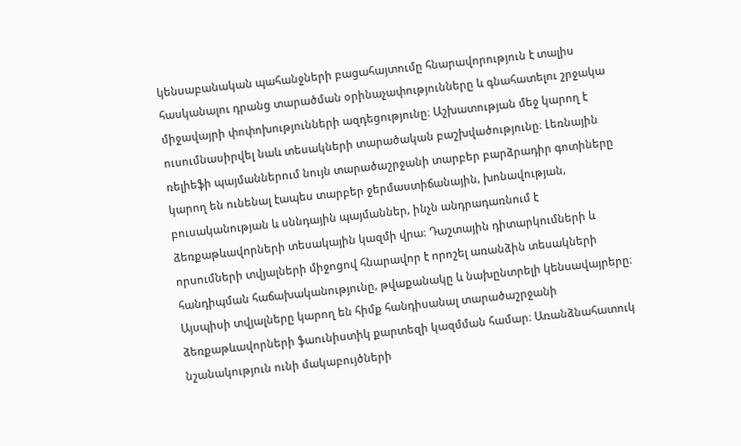կենսաբանական պահանջների բացահայտումը հնարավորություն է տալիս հասկանալու դրանց տարածման օրինաչափությունները և գնահատելու շրջակա միջավայրի փոփոխությունների ազդեցությունը։ Աշխատության մեջ կարող է ուսումնասիրվել նաև տեսակների տարածական բաշխվածությունը։ Լեռնային ռելիեֆի պայմաններում նույն տարածաշրջանի տարբեր բարձրադիր գոտիները կարող են ունենալ էապես տարբեր ջերմաստիճանային, խոնավության, բուսականության և սննդային պայմաններ, ինչն անդրադառնում է ձեռքաթևավորների տեսակային կազմի վրա։ Դաշտային դիտարկումների և որսումների տվյալների միջոցով հնարավոր է որոշել առանձին տեսակների հանդիպման հաճախականությունը, թվաքանակը և նախընտրելի կենսավայրերը։ Այսպիսի տվյալները կարող են հիմք հանդիսանալ տարածաշրջանի ձեռքաթևավորների ֆաունիստիկ քարտեզի կազմման համար։ Առանձնահատուկ նշանակություն ունի մակաբույծների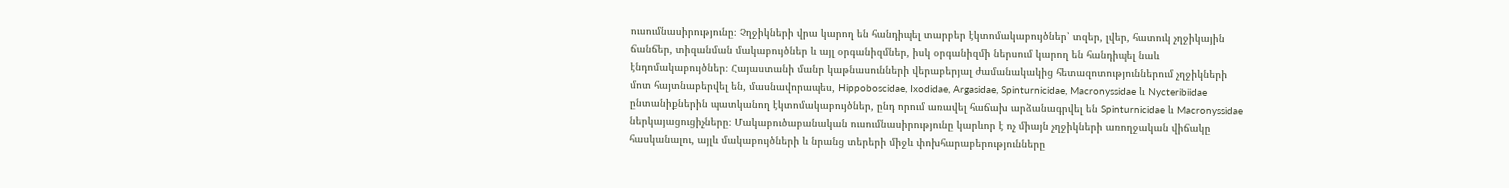ուսումնասիրությունը։ Չղջիկների վրա կարող են հանդիպել տարբեր էկտոմակաբույծներ՝ տզեր, լվեր, հատուկ չղջիկային ճանճեր, տիզանման մակաբույծներ և այլ օրգանիզմներ, իսկ օրգանիզմի ներսում կարող են հանդիպել նաև էնդոմակաբույծներ։ Հայաստանի մանր կաթնասունների վերաբերյալ ժամանակակից հետազոտություններում չղջիկների մոտ հայտնաբերվել են, մասնավորապես, Hippoboscidae, Ixodidae, Argasidae, Spinturnicidae, Macronyssidae և Nycteribiidae ընտանիքներին պատկանող էկտոմակաբույծներ, ընդ որում առավել հաճախ արձանագրվել են Spinturnicidae և Macronyssidae ներկայացուցիչները։ Մակաբուծաբանական ուսումնասիրությունը կարևոր է ոչ միայն չղջիկների առողջական վիճակը հասկանալու, այլև մակաբույծների և նրանց տերերի միջև փոխհարաբերությունները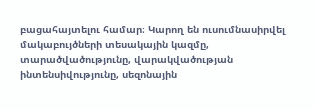բացահայտելու համար։ Կարող են ուսումնասիրվել մակաբույծների տեսակային կազմը, տարածվածությունը, վարակվածության ինտենսիվությունը, սեզոնային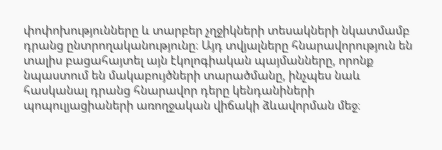փոփոխությունները և տարբեր չղջիկների տեսակների նկատմամբ դրանց ընտրողականությունը։ Այդ տվյալները հնարավորություն են տալիս բացահայտել այն էկոլոգիական պայմանները, որոնք նպաստում են մակաբույծների տարածմանը, ինչպես նաև հասկանալ դրանց հնարավոր դերը կենդանիների պոպուլյացիաների առողջական վիճակի ձևավորման մեջ։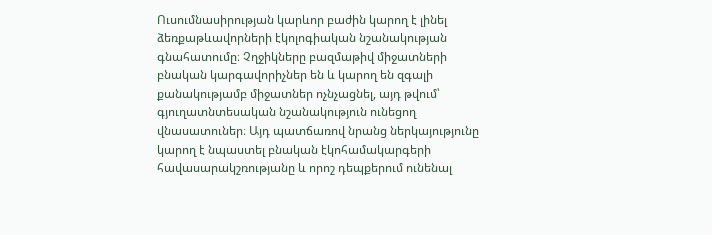Ուսումնասիրության կարևոր բաժին կարող է լինել ձեռքաթևավորների էկոլոգիական նշանակության գնահատումը։ Չղջիկները բազմաթիվ միջատների բնական կարգավորիչներ են և կարող են զգալի քանակությամբ միջատներ ոչնչացնել, այդ թվում՝ գյուղատնտեսական նշանակություն ունեցող վնասատուներ։ Այդ պատճառով նրանց ներկայությունը կարող է նպաստել բնական էկոհամակարգերի հավասարակշռությանը և որոշ դեպքերում ունենալ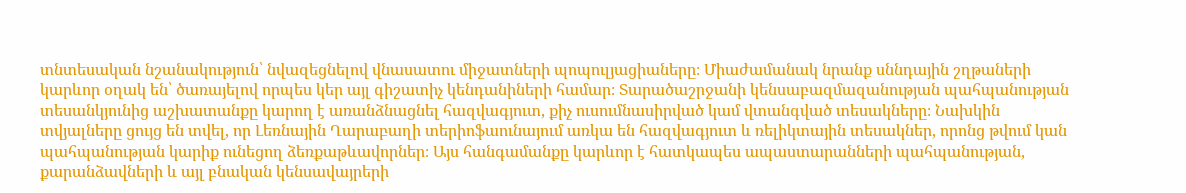տնտեսական նշանակություն՝ նվազեցնելով վնասատու միջատների պոպուլյացիաները։ Միաժամանակ նրանք սննդային շղթաների կարևոր օղակ են՝ ծառայելով որպես կեր այլ գիշատիչ կենդանիների համար։ Տարածաշրջանի կենսաբազմազանության պահպանության տեսանկյունից աշխատանքը կարող է առանձնացնել հազվագյուտ, քիչ ուսումնասիրված կամ վտանգված տեսակները։ Նախկին տվյալները ցույց են տվել, որ Լեռնային Ղարաբաղի տերիոֆաունայում առկա են հազվագյուտ և ռելիկտային տեսակներ, որոնց թվում կան պահպանության կարիք ունեցող ձեռքաթևավորներ։ Այս հանգամանքը կարևոր է հատկապես ապաստարանների պահպանության, քարանձավների և այլ բնական կենսավայրերի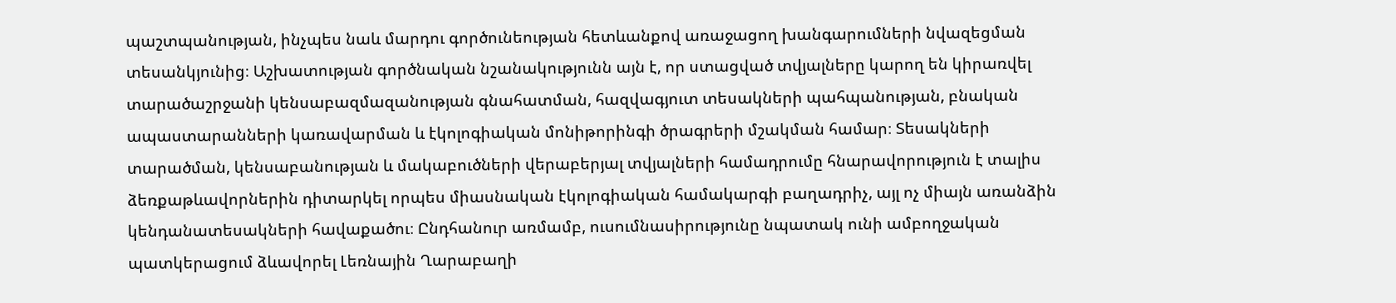պաշտպանության, ինչպես նաև մարդու գործունեության հետևանքով առաջացող խանգարումների նվազեցման տեսանկյունից։ Աշխատության գործնական նշանակությունն այն է, որ ստացված տվյալները կարող են կիրառվել տարածաշրջանի կենսաբազմազանության գնահատման, հազվագյուտ տեսակների պահպանության, բնական ապաստարանների կառավարման և էկոլոգիական մոնիթորինգի ծրագրերի մշակման համար։ Տեսակների տարածման, կենսաբանության և մակաբուծների վերաբերյալ տվյալների համադրումը հնարավորություն է տալիս ձեռքաթևավորներին դիտարկել որպես միասնական էկոլոգիական համակարգի բաղադրիչ, այլ ոչ միայն առանձին կենդանատեսակների հավաքածու։ Ընդհանուր առմամբ, ուսումնասիրությունը նպատակ ունի ամբողջական պատկերացում ձևավորել Լեռնային Ղարաբաղի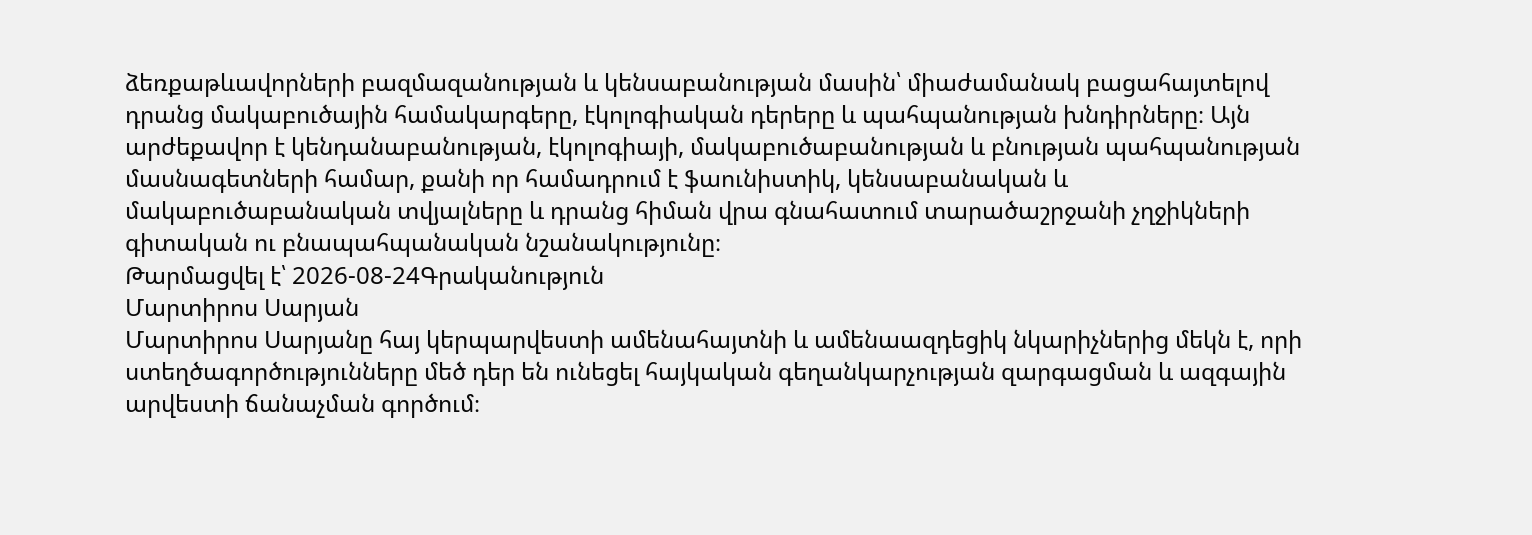ձեռքաթևավորների բազմազանության և կենսաբանության մասին՝ միաժամանակ բացահայտելով դրանց մակաբուծային համակարգերը, էկոլոգիական դերերը և պահպանության խնդիրները։ Այն արժեքավոր է կենդանաբանության, էկոլոգիայի, մակաբուծաբանության և բնության պահպանության մասնագետների համար, քանի որ համադրում է ֆաունիստիկ, կենսաբանական և մակաբուծաբանական տվյալները և դրանց հիման վրա գնահատում տարածաշրջանի չղջիկների գիտական ու բնապահպանական նշանակությունը։
Թարմացվել է՝ 2026-08-24Գրականություն
Մարտիրոս Սարյան
Մարտիրոս Սարյանը հայ կերպարվեստի ամենահայտնի և ամենաազդեցիկ նկարիչներից մեկն է, որի ստեղծագործությունները մեծ դեր են ունեցել հայկական գեղանկարչության զարգացման և ազգային արվեստի ճանաչման գործում։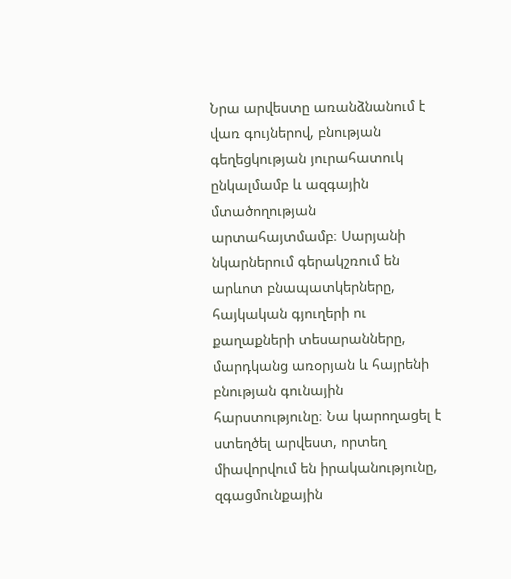Նրա արվեստը առանձնանում է վառ գույներով, բնության գեղեցկության յուրահատուկ ընկալմամբ և ազգային մտածողության արտահայտմամբ։ Սարյանի նկարներում գերակշռում են արևոտ բնապատկերները, հայկական գյուղերի ու քաղաքների տեսարանները, մարդկանց առօրյան և հայրենի բնության գունային հարստությունը։ Նա կարողացել է ստեղծել արվեստ, որտեղ միավորվում են իրականությունը, զգացմունքային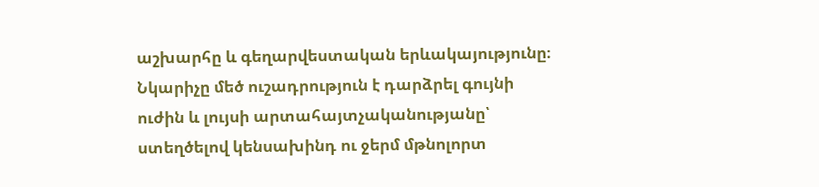աշխարհը և գեղարվեստական երևակայությունը։ Նկարիչը մեծ ուշադրություն է դարձրել գույնի ուժին և լույսի արտահայտչականությանը՝ ստեղծելով կենսախինդ ու ջերմ մթնոլորտ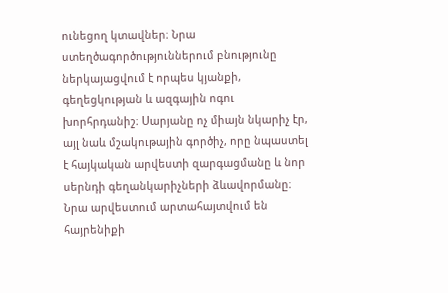ունեցող կտավներ։ Նրա ստեղծագործություններում բնությունը ներկայացվում է որպես կյանքի, գեղեցկության և ազգային ոգու խորհրդանիշ։ Սարյանը ոչ միայն նկարիչ էր, այլ նաև մշակութային գործիչ, որը նպաստել է հայկական արվեստի զարգացմանը և նոր սերնդի գեղանկարիչների ձևավորմանը։ Նրա արվեստում արտահայտվում են հայրենիքի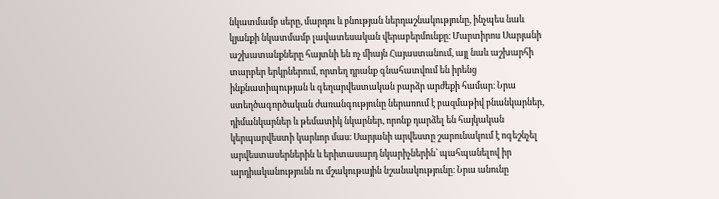նկատմամբ սերը, մարդու և բնության ներդաշնակությունը, ինչպես նաև կյանքի նկատմամբ լավատեսական վերաբերմունքը։ Մարտիրոս Սարյանի աշխատանքները հայտնի են ոչ միայն Հայաստանում, այլ նաև աշխարհի տարբեր երկրներում, որտեղ դրանք գնահատվում են իրենց ինքնատիպության և գեղարվեստական բարձր արժեքի համար։ Նրա ստեղծագործական ժառանգությունը ներառում է բազմաթիվ բնանկարներ, դիմանկարներ և թեմատիկ նկարներ, որոնք դարձել են հայկական կերպարվեստի կարևոր մաս։ Սարյանի արվեստը շարունակում է ոգեշնչել արվեստասերներին և երիտասարդ նկարիչներին՝ պահպանելով իր արդիականությունն ու մշակութային նշանակությունը։ Նրա անունը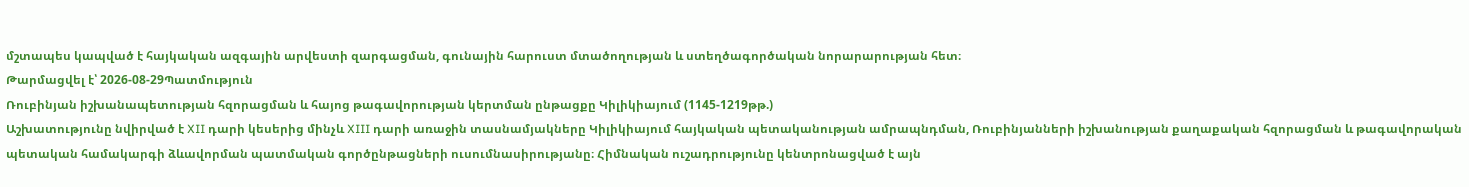մշտապես կապված է հայկական ազգային արվեստի զարգացման, գունային հարուստ մտածողության և ստեղծագործական նորարարության հետ։
Թարմացվել է՝ 2026-08-29Պատմություն
Ռուբինյան իշխանապետության հզորացման և հայոց թագավորության կերտման ընթացքը Կիլիկիայում (1145-1219թթ.)
Աշխատությունը նվիրված է XII դարի կեսերից մինչև XIII դարի առաջին տասնամյակները Կիլիկիայում հայկական պետականության ամրապնդման, Ռուբինյանների իշխանության քաղաքական հզորացման և թագավորական պետական համակարգի ձևավորման պատմական գործընթացների ուսումնասիրությանը։ Հիմնական ուշադրությունը կենտրոնացված է այն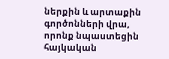ներքին և արտաքին գործոնների վրա, որոնք նպաստեցին հայկական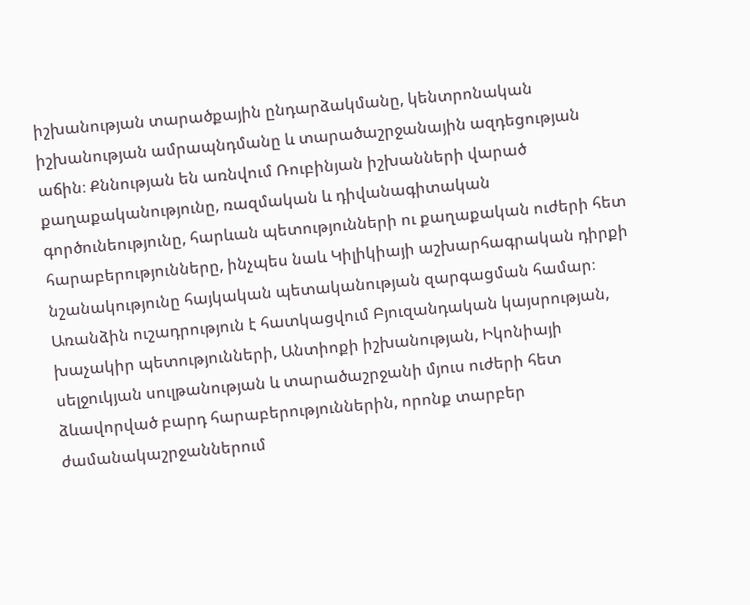իշխանության տարածքային ընդարձակմանը, կենտրոնական իշխանության ամրապնդմանը և տարածաշրջանային ազդեցության աճին։ Քննության են առնվում Ռուբինյան իշխանների վարած քաղաքականությունը, ռազմական և դիվանագիտական գործունեությունը, հարևան պետությունների ու քաղաքական ուժերի հետ հարաբերությունները, ինչպես նաև Կիլիկիայի աշխարհագրական դիրքի նշանակությունը հայկական պետականության զարգացման համար։ Առանձին ուշադրություն է հատկացվում Բյուզանդական կայսրության, խաչակիր պետությունների, Անտիոքի իշխանության, Իկոնիայի սելջուկյան սուլթանության և տարածաշրջանի մյուս ուժերի հետ ձևավորված բարդ հարաբերություններին, որոնք տարբեր ժամանակաշրջաններում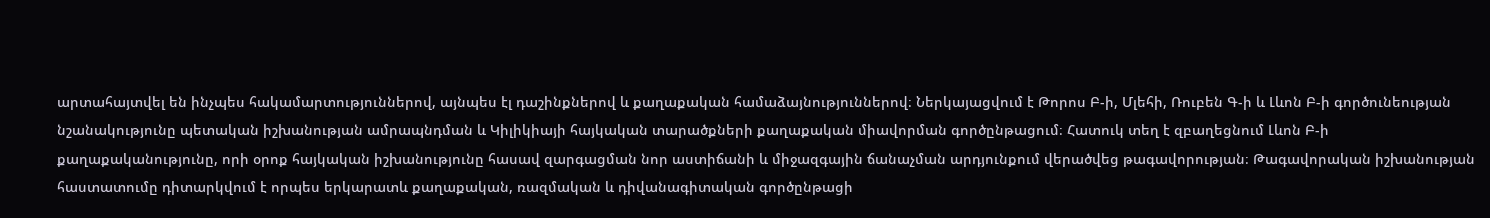արտահայտվել են ինչպես հակամարտություններով, այնպես էլ դաշինքներով և քաղաքական համաձայնություններով։ Ներկայացվում է Թորոս Բ-ի, Մլեհի, Ռուբեն Գ-ի և Լևոն Բ-ի գործունեության նշանակությունը պետական իշխանության ամրապնդման և Կիլիկիայի հայկական տարածքների քաղաքական միավորման գործընթացում։ Հատուկ տեղ է զբաղեցնում Լևոն Բ-ի քաղաքականությունը, որի օրոք հայկական իշխանությունը հասավ զարգացման նոր աստիճանի և միջազգային ճանաչման արդյունքում վերածվեց թագավորության։ Թագավորական իշխանության հաստատումը դիտարկվում է որպես երկարատև քաղաքական, ռազմական և դիվանագիտական գործընթացի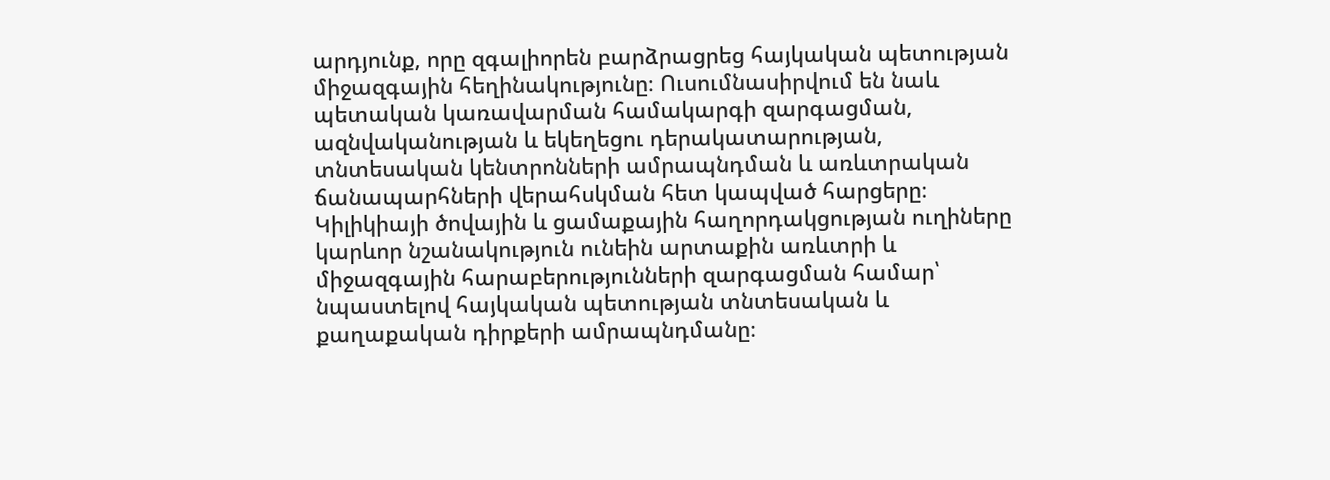արդյունք, որը զգալիորեն բարձրացրեց հայկական պետության միջազգային հեղինակությունը։ Ուսումնասիրվում են նաև պետական կառավարման համակարգի զարգացման, ազնվականության և եկեղեցու դերակատարության, տնտեսական կենտրոնների ամրապնդման և առևտրական ճանապարհների վերահսկման հետ կապված հարցերը։ Կիլիկիայի ծովային և ցամաքային հաղորդակցության ուղիները կարևոր նշանակություն ունեին արտաքին առևտրի և միջազգային հարաբերությունների զարգացման համար՝ նպաստելով հայկական պետության տնտեսական և քաղաքական դիրքերի ամրապնդմանը։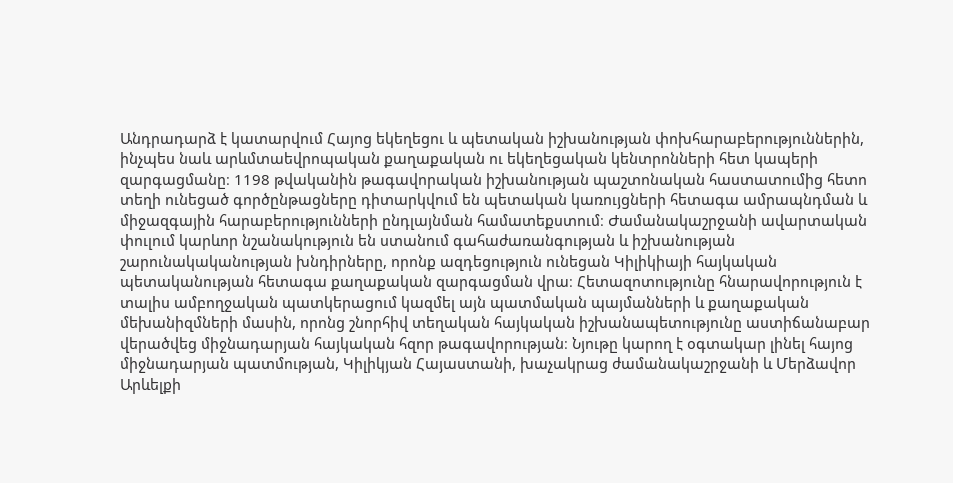Անդրադարձ է կատարվում Հայոց եկեղեցու և պետական իշխանության փոխհարաբերություններին, ինչպես նաև արևմտաեվրոպական քաղաքական ու եկեղեցական կենտրոնների հետ կապերի զարգացմանը։ 1198 թվականին թագավորական իշխանության պաշտոնական հաստատումից հետո տեղի ունեցած գործընթացները դիտարկվում են պետական կառույցների հետագա ամրապնդման և միջազգային հարաբերությունների ընդլայնման համատեքստում։ Ժամանակաշրջանի ավարտական փուլում կարևոր նշանակություն են ստանում գահաժառանգության և իշխանության շարունակականության խնդիրները, որոնք ազդեցություն ունեցան Կիլիկիայի հայկական պետականության հետագա քաղաքական զարգացման վրա։ Հետազոտությունը հնարավորություն է տալիս ամբողջական պատկերացում կազմել այն պատմական պայմանների և քաղաքական մեխանիզմների մասին, որոնց շնորհիվ տեղական հայկական իշխանապետությունը աստիճանաբար վերածվեց միջնադարյան հայկական հզոր թագավորության։ Նյութը կարող է օգտակար լինել հայոց միջնադարյան պատմության, Կիլիկյան Հայաստանի, խաչակրաց ժամանակաշրջանի և Մերձավոր Արևելքի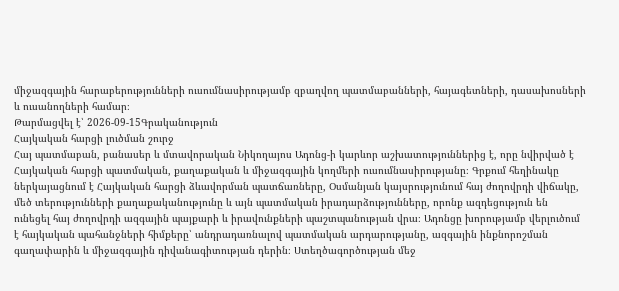միջազգային հարաբերությունների ուսումնասիրությամբ զբաղվող պատմաբանների, հայագետների, դասախոսների և ուսանողների համար։
Թարմացվել է՝ 2026-09-15Գրականություն
Հայկական հարցի լուծման շուրջ
Հայ պատմաբան, բանասեր և մտավորական Նիկողայոս Ադոնց-ի կարևոր աշխատություններից է, որը նվիրված է Հայկական հարցի պատմական, քաղաքական և միջազգային կողմերի ուսումնասիրությանը։ Գրքում հեղինակը ներկայացնում է Հայկական հարցի ձևավորման պատճառները, Օսմանյան կայսրությունում հայ ժողովրդի վիճակը, մեծ տերությունների քաղաքականությունը և այն պատմական իրադարձությունները, որոնք ազդեցություն են ունեցել հայ ժողովրդի ազգային պայքարի և իրավունքների պաշտպանության վրա։ Ադոնցը խորությամբ վերլուծում է հայկական պահանջների հիմքերը՝ անդրադառնալով պատմական արդարությանը, ազգային ինքնորոշման գաղափարին և միջազգային դիվանագիտության դերին։ Ստեղծագործության մեջ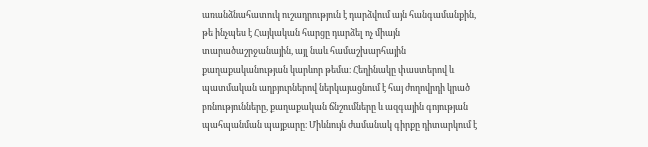առանձնահատուկ ուշադրություն է դարձվում այն հանգամանքին, թե ինչպես է Հայկական հարցը դարձել ոչ միայն տարածաշրջանային, այլ նաև համաշխարհային քաղաքականության կարևոր թեմա։ Հեղինակը փաստերով և պատմական աղբյուրներով ներկայացնում է հայ ժողովրդի կրած բռնությունները, քաղաքական ճնշումները և ազգային գոյության պահպանման պայքարը։ Միևնույն ժամանակ գիրքը դիտարկում է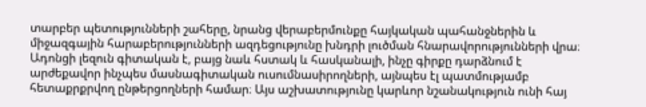տարբեր պետությունների շահերը, նրանց վերաբերմունքը հայկական պահանջներին և միջազգային հարաբերությունների ազդեցությունը խնդրի լուծման հնարավորությունների վրա։ Ադոնցի լեզուն գիտական է, բայց նաև հստակ և հասկանալի, ինչը գիրքը դարձնում է արժեքավոր ինչպես մասնագիտական ուսումնասիրողների, այնպես էլ պատմությամբ հետաքրքրվող ընթերցողների համար։ Այս աշխատությունը կարևոր նշանակություն ունի հայ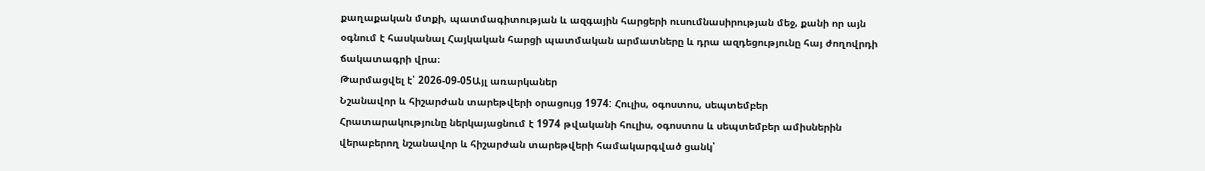քաղաքական մտքի, պատմագիտության և ազգային հարցերի ուսումնասիրության մեջ, քանի որ այն օգնում է հասկանալ Հայկական հարցի պատմական արմատները և դրա ազդեցությունը հայ ժողովրդի ճակատագրի վրա։
Թարմացվել է՝ 2026-09-05Այլ առարկաներ
Նշանավոր և հիշարժան տարեթվերի օրացույց 1974: Հուլիս, օգոստոս, սեպտեմբեր
Հրատարակությունը ներկայացնում է 1974 թվականի հուլիս, օգոստոս և սեպտեմբեր ամիսներին վերաբերող նշանավոր և հիշարժան տարեթվերի համակարգված ցանկ՝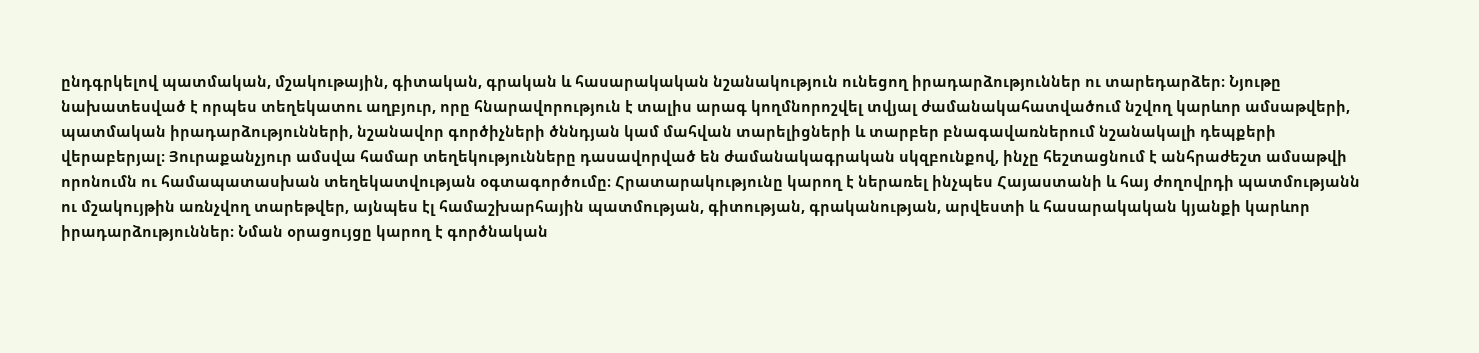ընդգրկելով պատմական, մշակութային, գիտական, գրական և հասարակական նշանակություն ունեցող իրադարձություններ ու տարեդարձեր։ Նյութը նախատեսված է որպես տեղեկատու աղբյուր, որը հնարավորություն է տալիս արագ կողմնորոշվել տվյալ ժամանակահատվածում նշվող կարևոր ամսաթվերի, պատմական իրադարձությունների, նշանավոր գործիչների ծննդյան կամ մահվան տարելիցների և տարբեր բնագավառներում նշանակալի դեպքերի վերաբերյալ։ Յուրաքանչյուր ամսվա համար տեղեկությունները դասավորված են ժամանակագրական սկզբունքով, ինչը հեշտացնում է անհրաժեշտ ամսաթվի որոնումն ու համապատասխան տեղեկատվության օգտագործումը։ Հրատարակությունը կարող է ներառել ինչպես Հայաստանի և հայ ժողովրդի պատմությանն ու մշակույթին առնչվող տարեթվեր, այնպես էլ համաշխարհային պատմության, գիտության, գրականության, արվեստի և հասարակական կյանքի կարևոր իրադարձություններ։ Նման օրացույցը կարող է գործնական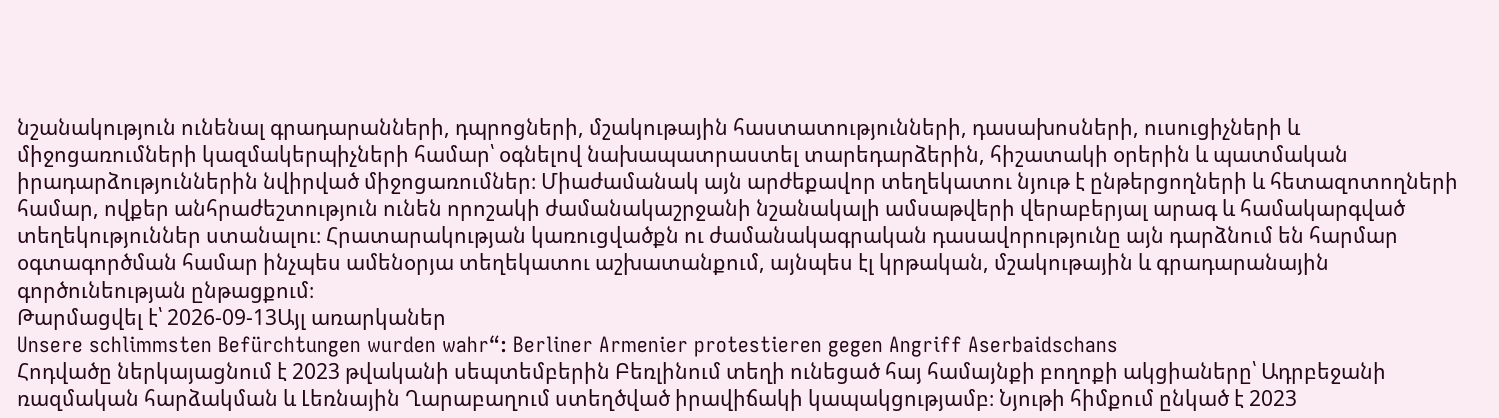նշանակություն ունենալ գրադարանների, դպրոցների, մշակութային հաստատությունների, դասախոսների, ուսուցիչների և միջոցառումների կազմակերպիչների համար՝ օգնելով նախապատրաստել տարեդարձերին, հիշատակի օրերին և պատմական իրադարձություններին նվիրված միջոցառումներ։ Միաժամանակ այն արժեքավոր տեղեկատու նյութ է ընթերցողների և հետազոտողների համար, ովքեր անհրաժեշտություն ունեն որոշակի ժամանակաշրջանի նշանակալի ամսաթվերի վերաբերյալ արագ և համակարգված տեղեկություններ ստանալու։ Հրատարակության կառուցվածքն ու ժամանակագրական դասավորությունը այն դարձնում են հարմար օգտագործման համար ինչպես ամենօրյա տեղեկատու աշխատանքում, այնպես էլ կրթական, մշակութային և գրադարանային գործունեության ընթացքում։
Թարմացվել է՝ 2026-09-13Այլ առարկաներ
Unsere schlimmsten Befürchtungen wurden wahr“: Berliner Armenier protestieren gegen Angriff Aserbaidschans
Հոդվածը ներկայացնում է 2023 թվականի սեպտեմբերին Բեռլինում տեղի ունեցած հայ համայնքի բողոքի ակցիաները՝ Ադրբեջանի ռազմական հարձակման և Լեռնային Ղարաբաղում ստեղծված իրավիճակի կապակցությամբ։ Նյութի հիմքում ընկած է 2023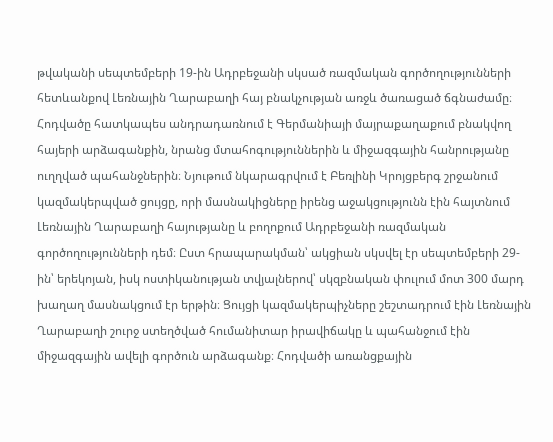թվականի սեպտեմբերի 19-ին Ադրբեջանի սկսած ռազմական գործողությունների հետևանքով Լեռնային Ղարաբաղի հայ բնակչության առջև ծառացած ճգնաժամը։ Հոդվածը հատկապես անդրադառնում է Գերմանիայի մայրաքաղաքում բնակվող հայերի արձագանքին, նրանց մտահոգություններին և միջազգային հանրությանը ուղղված պահանջներին։ Նյութում նկարագրվում է Բեռլինի Կրոյցբերգ շրջանում կազմակերպված ցույցը, որի մասնակիցները իրենց աջակցությունն էին հայտնում Լեռնային Ղարաբաղի հայությանը և բողոքում Ադրբեջանի ռազմական գործողությունների դեմ։ Ըստ հրապարակման՝ ակցիան սկսվել էր սեպտեմբերի 29-ին՝ երեկոյան, իսկ ոստիկանության տվյալներով՝ սկզբնական փուլում մոտ 300 մարդ խաղաղ մասնակցում էր երթին։ Ցույցի կազմակերպիչները շեշտադրում էին Լեռնային Ղարաբաղի շուրջ ստեղծված հումանիտար իրավիճակը և պահանջում էին միջազգային ավելի գործուն արձագանք։ Հոդվածի առանցքային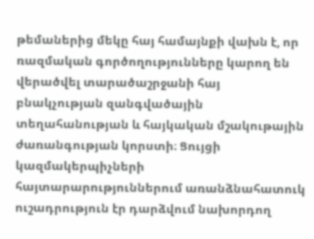թեմաներից մեկը հայ համայնքի վախն է, որ ռազմական գործողությունները կարող են վերածվել տարածաշրջանի հայ բնակչության զանգվածային տեղահանության և հայկական մշակութային ժառանգության կորստի։ Ցույցի կազմակերպիչների հայտարարություններում առանձնահատուկ ուշադրություն էր դարձվում նախորդող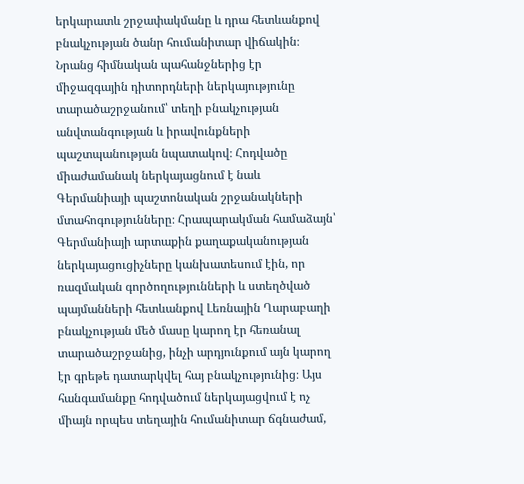երկարատև շրջափակմանը և դրա հետևանքով բնակչության ծանր հումանիտար վիճակին։ Նրանց հիմնական պահանջներից էր միջազգային դիտորդների ներկայությունը տարածաշրջանում՝ տեղի բնակչության անվտանգության և իրավունքների պաշտպանության նպատակով։ Հոդվածը միաժամանակ ներկայացնում է նաև Գերմանիայի պաշտոնական շրջանակների մտահոգությունները։ Հրապարակման համաձայն՝ Գերմանիայի արտաքին քաղաքականության ներկայացուցիչները կանխատեսում էին, որ ռազմական գործողությունների և ստեղծված պայմանների հետևանքով Լեռնային Ղարաբաղի բնակչության մեծ մասը կարող էր հեռանալ տարածաշրջանից, ինչի արդյունքում այն կարող էր գրեթե դատարկվել հայ բնակչությունից։ Այս հանգամանքը հոդվածում ներկայացվում է ոչ միայն որպես տեղային հումանիտար ճգնաժամ,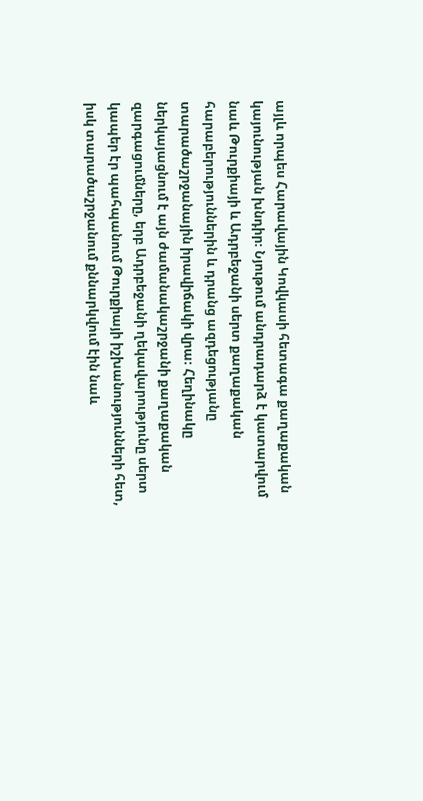այլև որպես Հարավային Կովկասի հետագա քաղաքական կայունության խնդիր։ Նյութում անդրադարձ է կատարվում նաև Թուրքիայի և Ադրբեջանի սերտ քաղաքական հարաբերություններին և դրանց ազդեցությանը տարածաշրջանային իրավիճակի վրա։ Հեղինակը ներկայացնում է այն ժամանակաշրջանի քաղաքական զարգացումները, երբ Ադրբեջանի ղեկավարությունը սերտ կապեր էր պահպանում Թուրքիայի իշխանությունների հետ, իսկ տարածաշրջանում քննարկվում էին նաև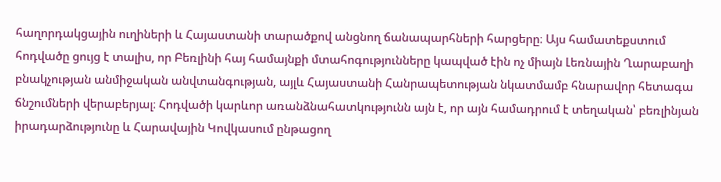հաղորդակցային ուղիների և Հայաստանի տարածքով անցնող ճանապարհների հարցերը։ Այս համատեքստում հոդվածը ցույց է տալիս, որ Բեռլինի հայ համայնքի մտահոգությունները կապված էին ոչ միայն Լեռնային Ղարաբաղի բնակչության անմիջական անվտանգության, այլև Հայաստանի Հանրապետության նկատմամբ հնարավոր հետագա ճնշումների վերաբերյալ։ Հոդվածի կարևոր առանձնահատկությունն այն է, որ այն համադրում է տեղական՝ բեռլինյան իրադարձությունը և Հարավային Կովկասում ընթացող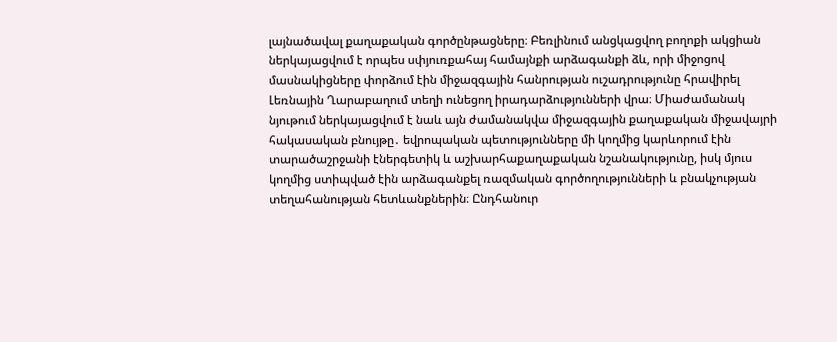լայնածավալ քաղաքական գործընթացները։ Բեռլինում անցկացվող բողոքի ակցիան ներկայացվում է որպես սփյուռքահայ համայնքի արձագանքի ձև, որի միջոցով մասնակիցները փորձում էին միջազգային հանրության ուշադրությունը հրավիրել Լեռնային Ղարաբաղում տեղի ունեցող իրադարձությունների վրա։ Միաժամանակ նյութում ներկայացվում է նաև այն ժամանակվա միջազգային քաղաքական միջավայրի հակասական բնույթը․ եվրոպական պետությունները մի կողմից կարևորում էին տարածաշրջանի էներգետիկ և աշխարհաքաղաքական նշանակությունը, իսկ մյուս կողմից ստիպված էին արձագանքել ռազմական գործողությունների և բնակչության տեղահանության հետևանքներին։ Ընդհանուր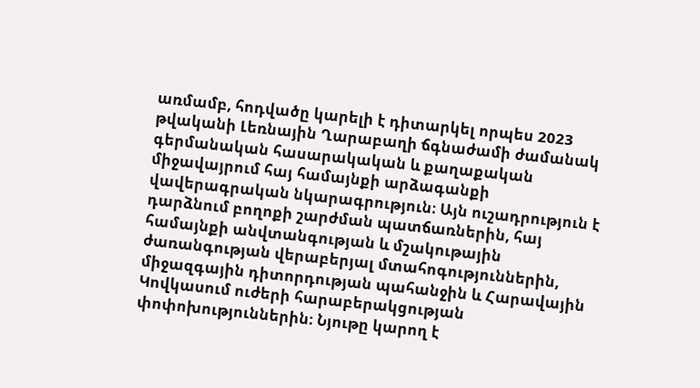առմամբ, հոդվածը կարելի է դիտարկել որպես 2023 թվականի Լեռնային Ղարաբաղի ճգնաժամի ժամանակ գերմանական հասարակական և քաղաքական միջավայրում հայ համայնքի արձագանքի վավերագրական նկարագրություն։ Այն ուշադրություն է դարձնում բողոքի շարժման պատճառներին, հայ համայնքի անվտանգության և մշակութային ժառանգության վերաբերյալ մտահոգություններին, միջազգային դիտորդության պահանջին և Հարավային Կովկասում ուժերի հարաբերակցության փոփոխություններին։ Նյութը կարող է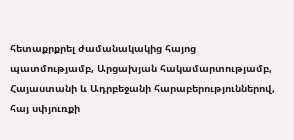հետաքրքրել ժամանակակից հայոց պատմությամբ, Արցախյան հակամարտությամբ, Հայաստանի և Ադրբեջանի հարաբերություններով, հայ սփյուռքի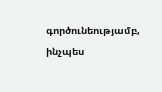գործունեությամբ, ինչպես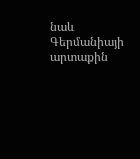նաև Գերմանիայի արտաքին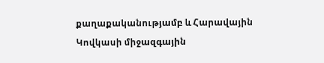քաղաքականությամբ և Հարավային Կովկասի միջազգային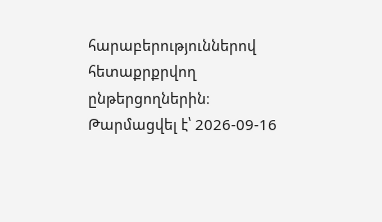հարաբերություններով հետաքրքրվող ընթերցողներին։
Թարմացվել է՝ 2026-09-16